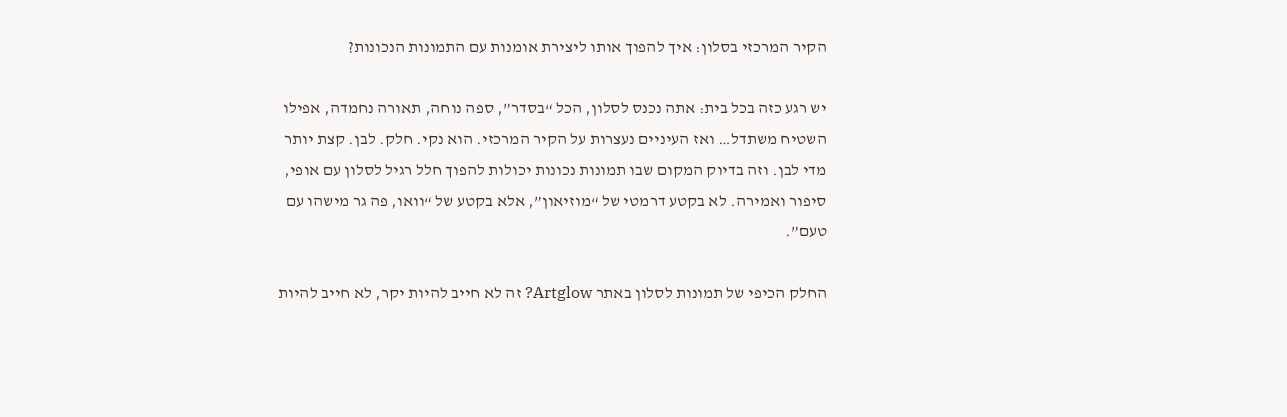הקיר המרכזי בסלון: איך להפוך אותו ליצירת אומנות עם התמונות הנכונות?

יש רגע כזה בכל בית: אתה נכנס לסלון, הכל “בסדר”, ספה נוחה, תאורה נחמדה, אפילו השטיח משתדל… ואז העיניים נעצרות על הקיר המרכזי. הוא נקי. חלק. לבן. קצת יותר מדי לבן. וזה בדיוק המקום שבו תמונות נכונות יכולות להפוך חלל רגיל לסלון עם אופי, סיפור ואמירה. לא בקטע דרמטי של “מוזיאון”, אלא בקטע של “וואו, פה גר מישהו עם טעם”.

החלק הכיפי של תמונות לסלון באתר Artglow? זה לא חייב להיות יקר, לא חייב להיות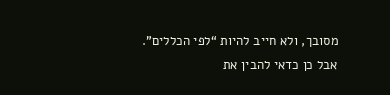מסובך, ולא חייב להיות “לפי הכללים”. אבל כן כדאי להבין את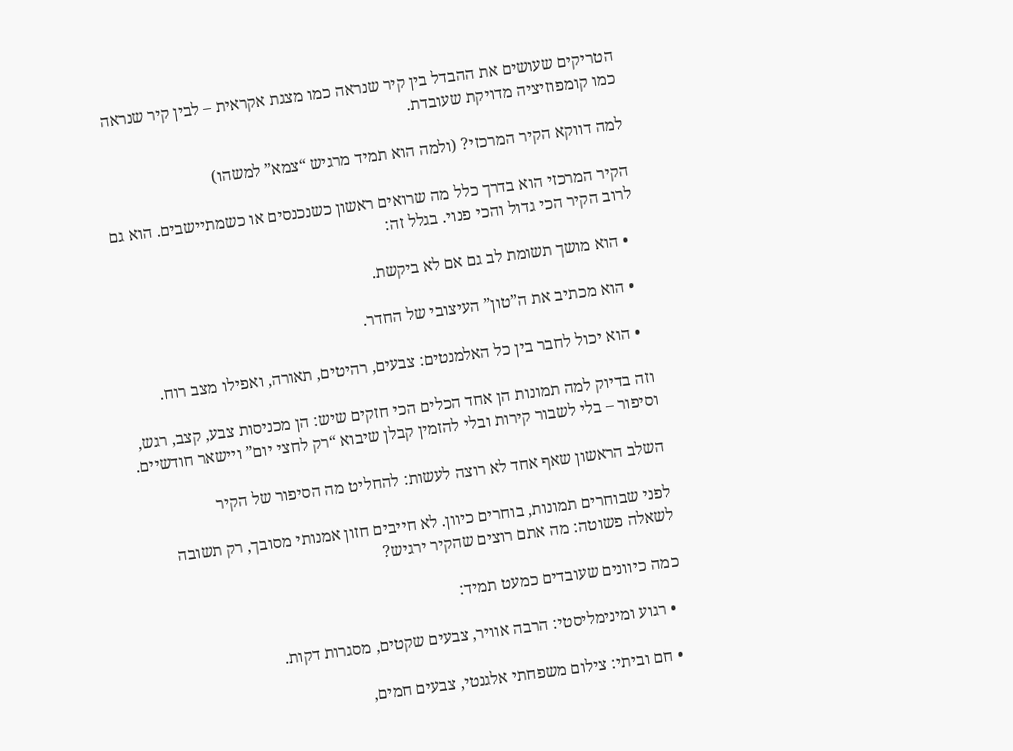הטריקים שעושים את ההבדל בין קיר שנראה כמו מצגת אקראית – לבין קיר שנראה כמו קומפוזיציה מדויקת שעובדת.

למה דווקא הקיר המרכזי? (ולמה הוא תמיד מרגיש “צמא” למשהו)

הקיר המרכזי הוא בדרך כלל מה שרואים ראשון כשנכנסים או כשמתיישבים. הוא גם לרוב הקיר הכי גדול והכי פנוי. בגלל זה:

  • הוא מושך תשומת לב גם אם לא ביקשת.

  • הוא מכתיב את ה”טון” העיצובי של החדר.

  • הוא יכול לחבר בין כל האלמנטים: צבעים, רהיטים, תאורה, ואפילו מצב רוח.

וזה בדיוק למה תמונות הן אחד הכלים הכי חזקים שיש: הן מכניסות צבע, קצב, רגש, וסיפור – בלי לשבור קירות ובלי להזמין קבלן שיבוא “רק לחצי יום” ויישאר חודשיים.

השלב הראשון שאף אחד לא רוצה לעשות: להחליט מה הסיפור של הקיר

לפני שבוחרים תמונות, בוחרים כיוון. לא חייבים חזון אמנותי מסובך, רק תשובה לשאלה פשוטה: מה אתם רוצים שהקיר ירגיש?

כמה כיוונים שעובדים כמעט תמיד:

  • רגוע ומינימליסטי: הרבה אוויר, צבעים שקטים, מסגרות דקות.

  • חם וביתי: צילום משפחתי אלגנטי, צבעים חמים,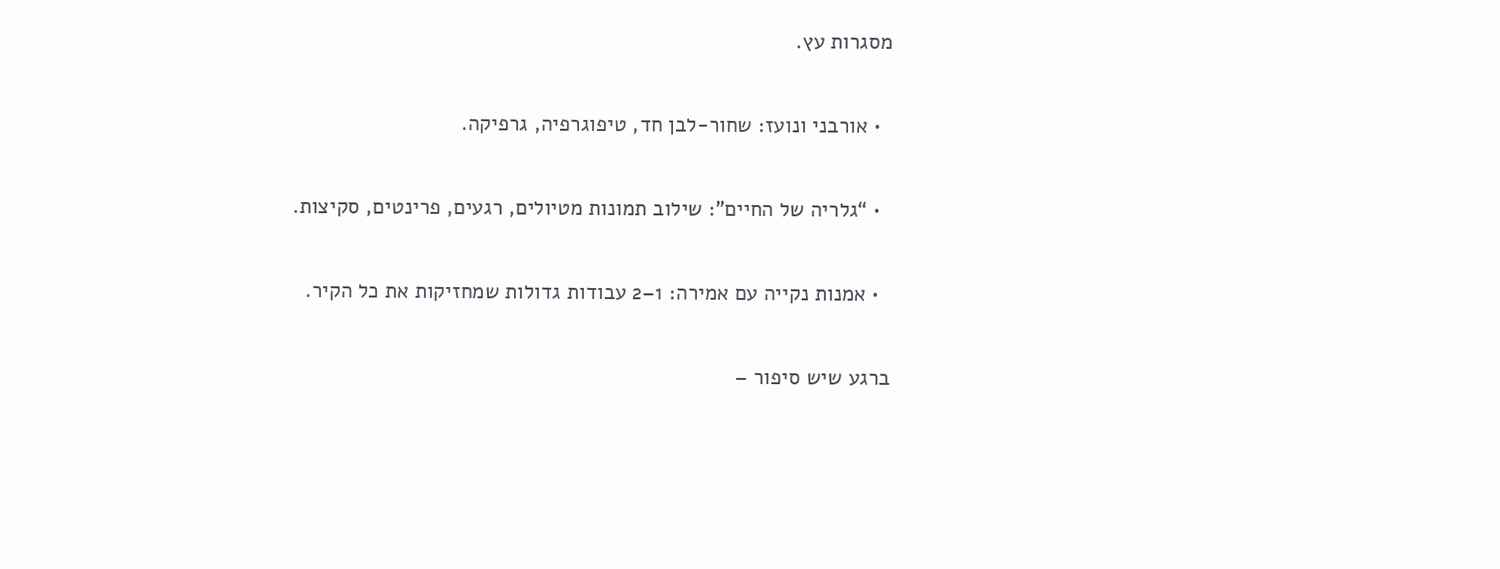מסגרות עץ.

  • אורבני ונועז: שחור-לבן חד, טיפוגרפיה, גרפיקה.

  • “גלריה של החיים”: שילוב תמונות מטיולים, רגעים, פרינטים, סקיצות.

  • אמנות נקייה עם אמירה: 1–2 עבודות גדולות שמחזיקות את כל הקיר.

ברגע שיש סיפור –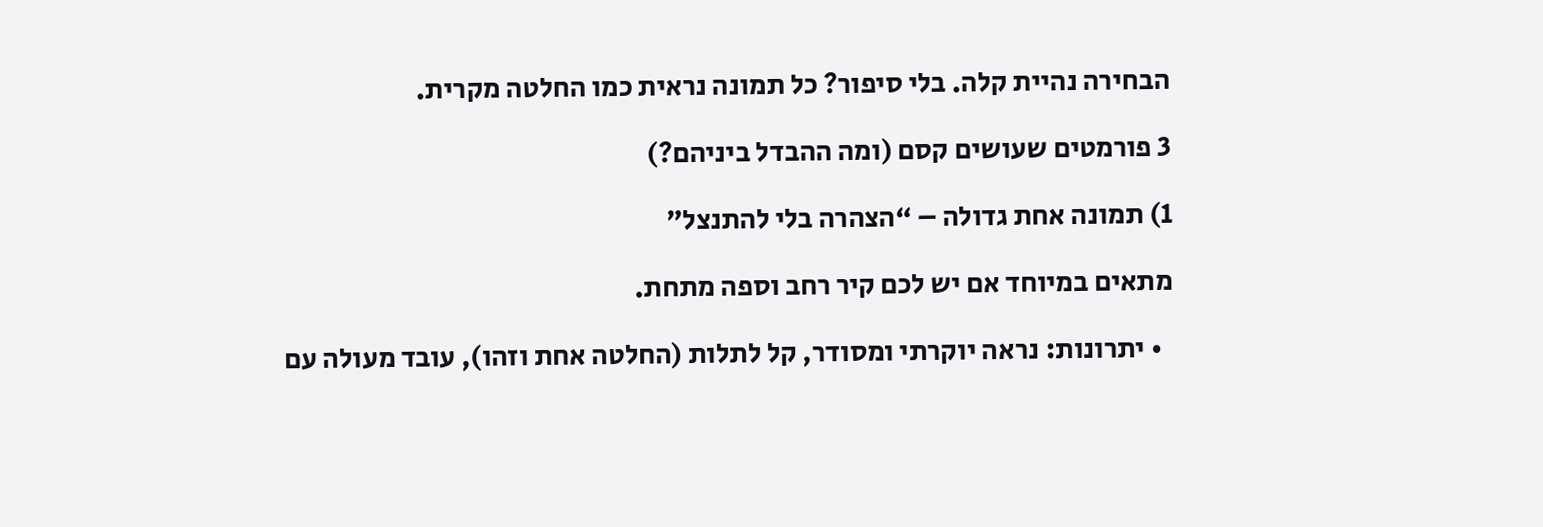הבחירה נהיית קלה. בלי סיפור? כל תמונה נראית כמו החלטה מקרית.

3 פורמטים שעושים קסם (ומה ההבדל ביניהם?)

1) תמונה אחת גדולה – “הצהרה בלי להתנצל”

מתאים במיוחד אם יש לכם קיר רחב וספה מתחת.

  • יתרונות: נראה יוקרתי ומסודר, קל לתלות (החלטה אחת וזהו), עובד מעולה עם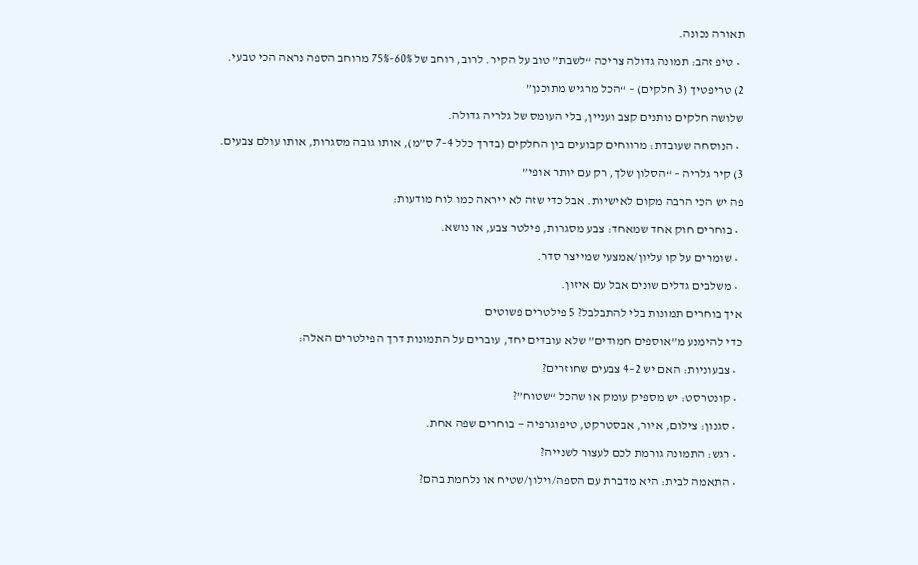תאורה נכונה.

  • טיפ זהב: תמונה גדולה צריכה “לשבת” טוב על הקיר. לרוב, רוחב של 60%-75% מרוחב הספה נראה הכי טבעי.

2) טריפטיך (3 חלקים) – “הכל מרגיש מתוכנן”

שלושה חלקים נותנים קצב ועניין, בלי העומס של גלריה גדולה.

  • הנוסחה שעובדת: מרווחים קבועים בין החלקים (בדרך כלל 4–7 ס”מ), אותו גובה מסגרות, אותו עולם צבעים.

3) קיר גלריה – “הסלון שלך, רק עם יותר אופי”

פה יש הכי הרבה מקום לאישיות. אבל כדי שזה לא ייראה כמו לוח מודעות:

  • בוחרים חוק אחד שמאחד: צבע מסגרות, פילטר צבע, או נושא.

  • שומרים על קו עליון/אמצעי שמייצר סדר.

  • משלבים גדלים שונים אבל עם איזון.

איך בוחרים תמונות בלי להתבלבל? 5 פילטרים פשוטים

כדי להימנע מ”אוספים חמודים” שלא עובדים יחד, עוברים על התמונות דרך הפילטרים האלה:

  • צבעוניות: האם יש 2–4 צבעים שחוזרים?

  • קונטרסט: יש מספיק עומק או שהכל “שטוח”?

  • סגנון: צילום, איור, אבסטרקט, טיפוגרפיה — בוחרים שפה אחת.

  • רגש: התמונה גורמת לכם לעצור לשנייה?

  • התאמה לבית: היא מדברת עם הספה/וילון/שטיח או נלחמת בהם?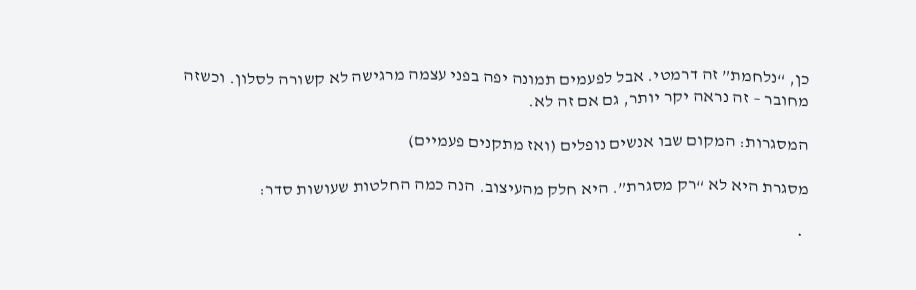כן, “נלחמת” זה דרמטי. אבל לפעמים תמונה יפה בפני עצמה מרגישה לא קשורה לסלון. וכשזה מחובר – זה נראה יקר יותר, גם אם זה לא.

המסגרות: המקום שבו אנשים נופלים (ואז מתקנים פעמיים)

מסגרת היא לא “רק מסגרת”. היא חלק מהעיצוב. הנה כמה החלטות שעושות סדר:

  •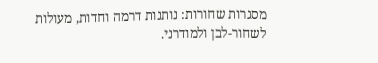מסגרות שחורות: נותנות דרמה וחדות, מעולות לשחור-לבן ולמודרני.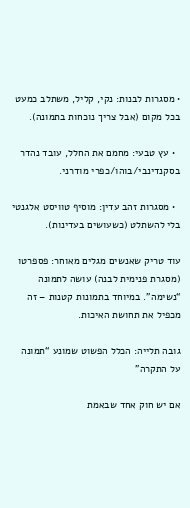• מסגרות לבנות: נקי, קליל, משתלב כמעט בכל מקום (אבל צריך נוכחות בתמונה).

  • עץ טבעי: מחמם את החלל, עובד נהדר בסקנדינבי/בוהו/כפרי מודרני.

  • מסגרות זהב עדין: מוסיף טוויסט אלגנטי בלי להשתלט (כשעושים בעדינות).

עוד טריק שאנשים מגלים מאוחר: פספרטו (מסגרת פנימית לבנה) עושה לתמונה “נשימה”. במיוחד בתמונות קטנות – זה מכפיל את תחושת האיכות.

גובה תלייה: הכלל הפשוט שמונע “תמונה על התקרה”

אם יש חוק אחד שבאמת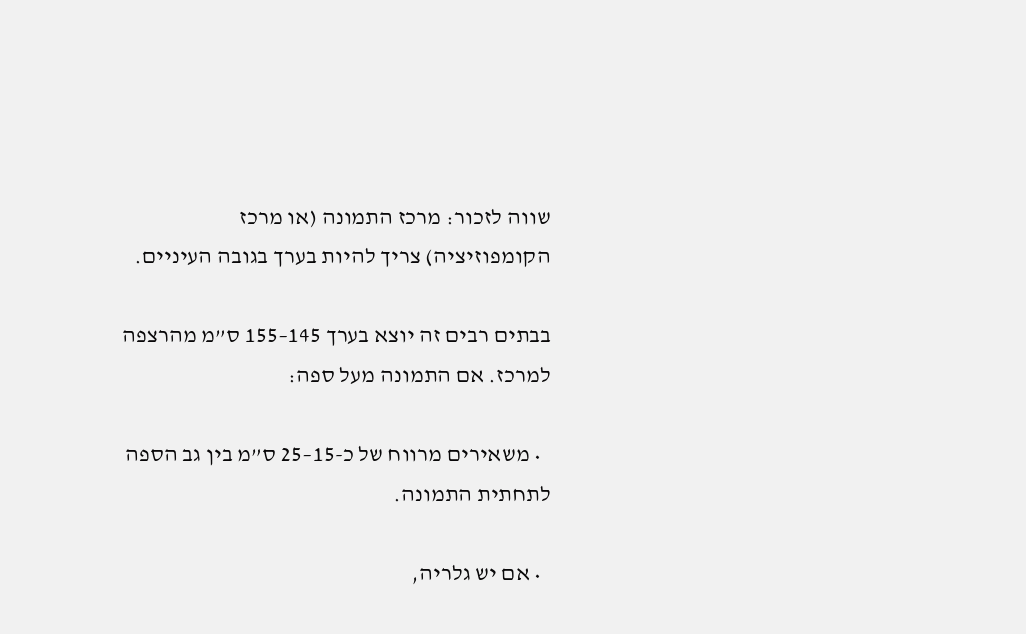שווה לזכור: מרכז התמונה (או מרכז הקומפוזיציה) צריך להיות בערך בגובה העיניים.

בבתים רבים זה יוצא בערך 145–155 ס”מ מהרצפה למרכז. אם התמונה מעל ספה:

  • משאירים מרווח של כ-15–25 ס”מ בין גב הספה לתחתית התמונה.

  • אם יש גלריה,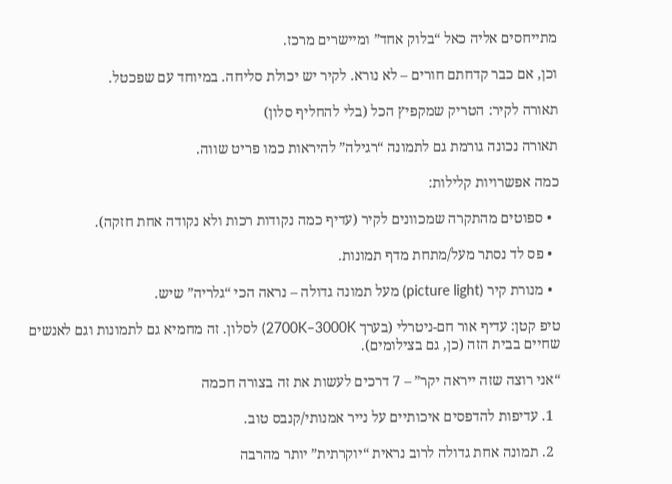מתייחסים אליה כאל “בלוק אחד” ומיישרים מרכז.

וכן, אם כבר קדחתם חורים – לא נורא. לקיר יש יכולת סליחה. במיוחד עם שפכטל.

תאורה לקיר: הטריק שמקפיץ הכל (בלי להחליף סלון)

תאורה נכונה גורמת גם לתמונה “רגילה” להיראות כמו פריט שווה.

כמה אפשרויות קלילות:

  • ספוטים מהתקרה שמכוונים לקיר (עדיף כמה נקודות רכות ולא נקודה אחת חזקה).

  • פס לד נסתר מעל/מתחת מדף תמונות.

  • מנורת קיר (picture light) מעל תמונה גדולה – נראה הכי “גלריה” שיש.

טיפ קטן: עדיף אור חם-ניטרלי (בערך 2700K–3000K) לסלון. זה מחמיא גם לתמונות וגם לאנשים שחיים בבית הזה (כן, גם בצילומים).

“אני רוצה שזה ייראה יקר” – 7 דרכים לעשות את זה בצורה חכמה

  1. עדיפות להדפסים איכותיים על נייר אמנותי/קנבס טוב.

  2. תמונה אחת גדולה לרוב נראית “יוקרתית” יותר מהרבה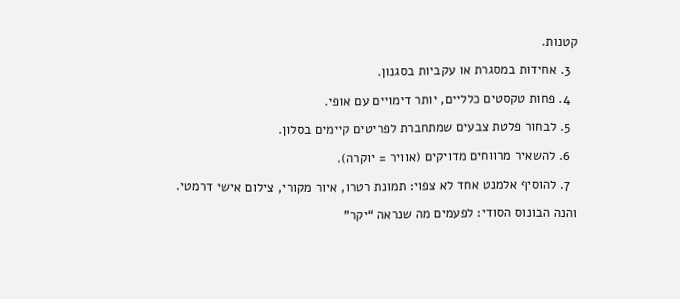קטנות.

  3. אחידות במסגרת או עקביות בסגנון.

  4. פחות טקסטים כלליים, יותר דימויים עם אופי.

  5. לבחור פלטת צבעים שמתחברת לפריטים קיימים בסלון.

  6. להשאיר מרווחים מדויקים (אוויר = יוקרה).

  7. להוסיף אלמנט אחד לא צפוי: תמונת רטרו, איור מקורי, צילום אישי דרמטי.

והנה הבונוס הסודי: לפעמים מה שנראה “יקר”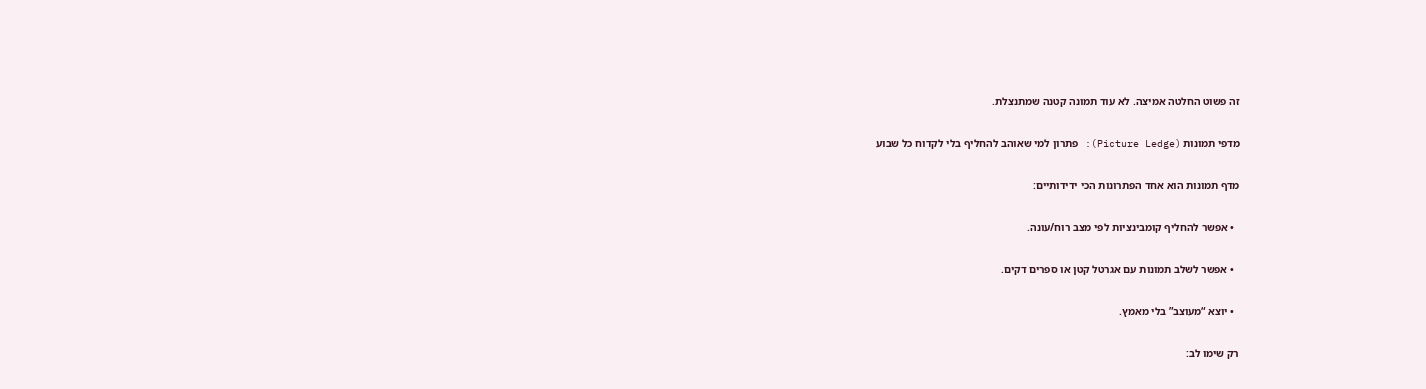זה פשוט החלטה אמיצה. לא עוד תמונה קטנה שמתנצלת.

מדפי תמונות (Picture Ledge): פתרון למי שאוהב להחליף בלי לקדוח כל שבוע

מדף תמונות הוא אחד הפתרונות הכי ידידותיים:

  • אפשר להחליף קומבינציות לפי מצב רוח/עונה.

  • אפשר לשלב תמונות עם אגרטל קטן או ספרים דקים.

  • יוצא “מעוצב” בלי מאמץ.

רק שימו לב: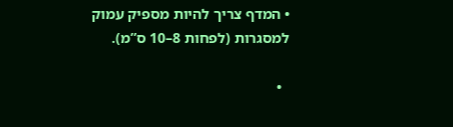• המדף צריך להיות מספיק עמוק למסגרות (לפחות 8–10 ס”מ).

  •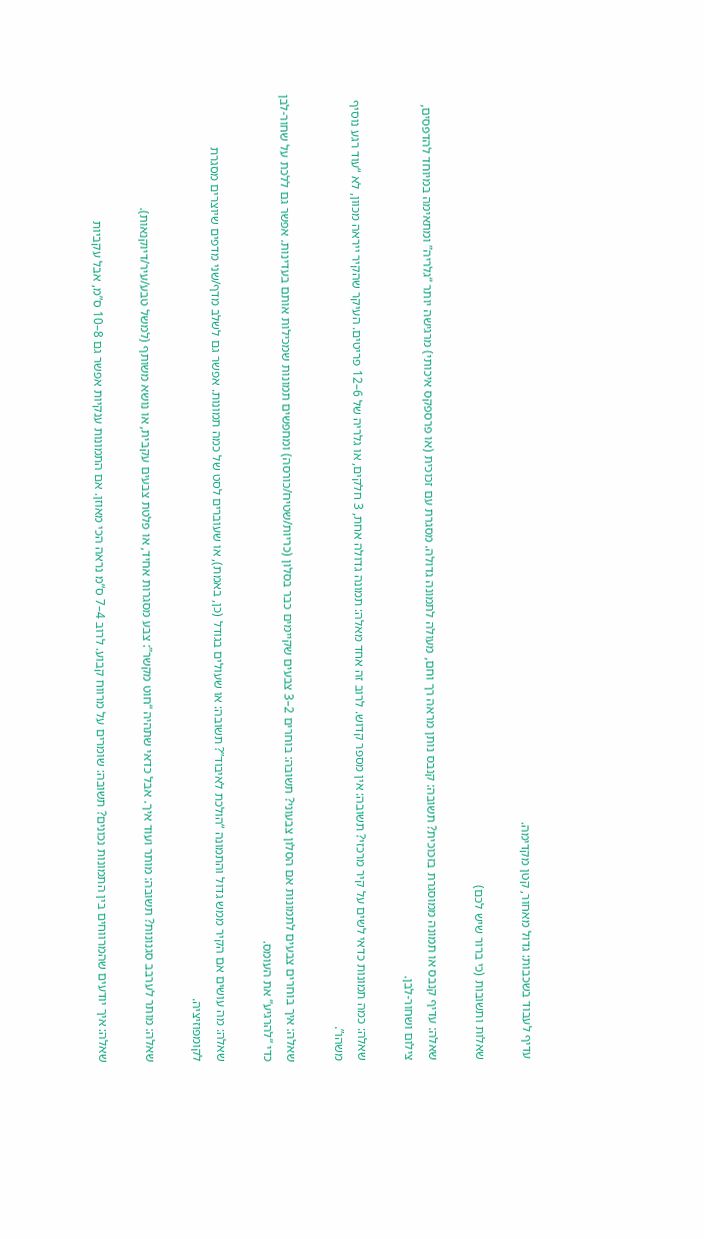עדיף לעבוד בשכבות: גדול מאחור, קטן מקדימה.

שאלות ותשובות (כי ברור שיש לכם)

שאלה: עדיף קנבס או תמונה ממוסגרת בזכוכית? תשובה: קנבס נותן מראה רך וחם, מעולה לתמונה גדולה. מסגרת עם זכוכית (או פרספקס איכותי) מרגישה יותר “גלריה” ומתאימה במיוחד להדפסים, צילום ושחור-לבן.

שאלה: כמה תמונות כדאי לשים על קיר מרכזי? תשובה: אין מספר קדוש. לרוב זה אחד מאלה: תמונה גדולה אחת, 3 חלקים, או גלריה של 6–12 פריטים. העיקר שהקיר ייראה מכוון, לא “עוד רגע נוסיף משהו”.

שאלה: איך בוחרים צבעים לתמונות אם הסלון צבעוני? תשובה: בוחרים 2–3 צבעים שקיימים כבר בסלון (כריות/שטיח/כורסה) ומחפשים תמונות שמכילות אותם בעדינות. אפשר גם ללכת על שחור-לבן כדי “להרגיע” את העומס.

שאלה: מה עושים אם הקיר ממש גדול והתמונה “הולכת לאיבוד”? תשובה: או שעולים בגודל (כן, באמת), או שעוברים לסט של כמה תמונות. אפשר גם לשלב מדף/שני מדפים שיוצרים מסגרת לקומפוזיציה.

שאלה: מותר לערבב סגנונות? תשובה: מותר ועוד איך. אבל כדאי שתהיה “חוט מקשר”: צבע מסגרות אחיד, או פלטת צבעים עקבית, או נושא משותף (למשל טבע/עיר/דיוקנאות).

שאלה: איך יודעים שהמרווחים בין התמונות נכונים? תשובה: שומרים על מרווח קבוע. לרוב 4–7 ס”מ נראה הכי מאוזן. אם התמונות ענקיות אפשר גם 8–10 ס”מ, אבל עקביות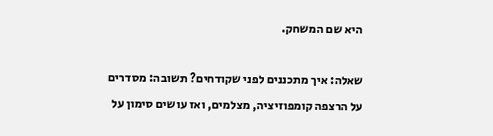היא שם המשחק.

שאלה: איך מתכננים לפני שקודחים? תשובה: מסדרים על הרצפה קומפוזיציה, מצלמים, ואז עושים סימון על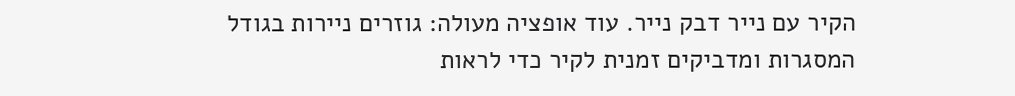הקיר עם נייר דבק נייר. עוד אופציה מעולה: גוזרים ניירות בגודל המסגרות ומדביקים זמנית לקיר כדי לראות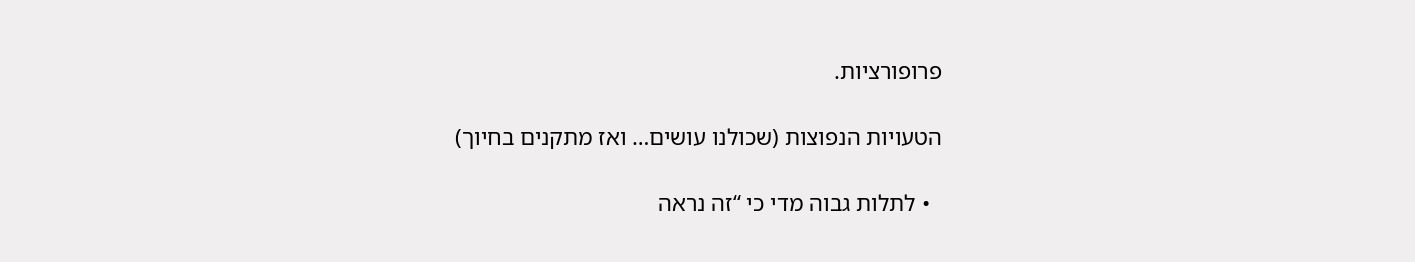פרופורציות.

הטעויות הנפוצות (שכולנו עושים… ואז מתקנים בחיוך)

  • לתלות גבוה מדי כי “זה נראה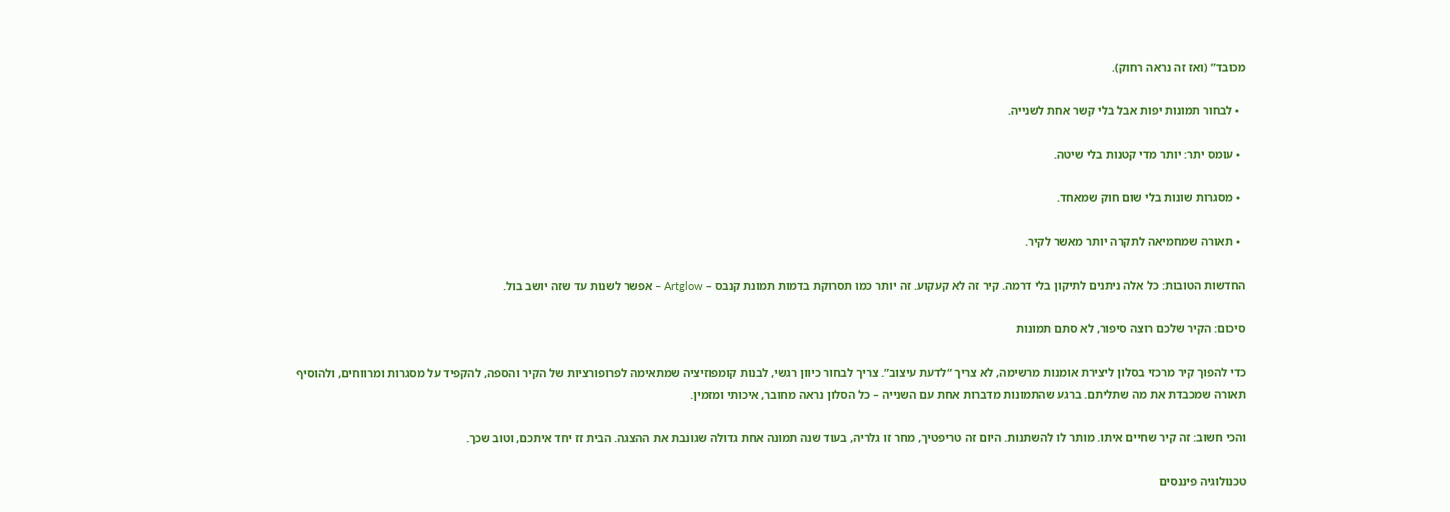מכובד” (ואז זה נראה רחוק).

  • לבחור תמונות יפות אבל בלי קשר אחת לשנייה.

  • עומס יתר: יותר מדי קטנות בלי שיטה.

  • מסגרות שונות בלי שום חוק שמאחד.

  • תאורה שמחמיאה לתקרה יותר מאשר לקיר.

החדשות הטובות: כל אלה ניתנים לתיקון בלי דרמה. קיר זה לא קעקוע. זה יותר כמו תסרוקת בדמות תמונת קנבס – Artglow – אפשר לשנות עד שזה יושב בול.

סיכום: הקיר שלכם רוצה סיפור, לא סתם תמונות

כדי להפוך קיר מרכזי בסלון ליצירת אומנות מרשימה, לא צריך “לדעת עיצוב”. צריך לבחור כיוון רגשי, לבנות קומפוזיציה שמתאימה לפרופורציות של הקיר והספה, להקפיד על מסגרות ומרווחים, ולהוסיף תאורה שמכבדת את מה שתליתם. ברגע שהתמונות מדברות אחת עם השנייה – כל הסלון נראה מחובר, איכותי ומזמין.

והכי חשוב: זה קיר שחיים איתו. מותר לו להשתנות. היום זה טריפטיך, מחר זו גלריה, בעוד שנה תמונה אחת גדולה שגונבת את ההצגה. הבית זז יחד איתכם, וטוב שכך.

טכנולוגיה פיננסים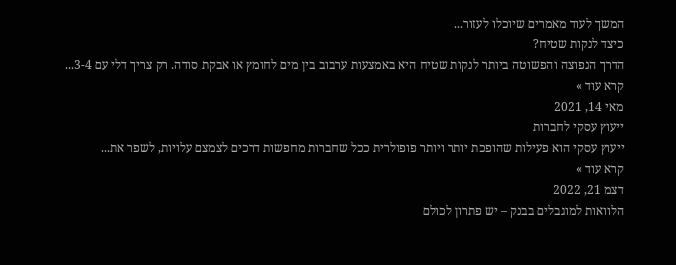המשך לעוד מאמרים שיוכלו לעזור...
כיצד לנקות שטיח?
הדרך הנפוצה והפשוטה ביותר לנקות שטיח היא באמצעות ערבוב בין מים לחומץ או אבקת סודה. רק צריך דלי עם 3-4...
קרא עוד »
מאי 14, 2021
ייעוץ עסקי לחברות
ייעוץ עסקי הוא פעילות שהופכת יותר ויותר פופולרית ככל שחברות מחפשות דרכים לצמצם עלויות, לשפר את...
קרא עוד »
דצמ 21, 2022
הלוואות למוגבלים בבנק – יש פתרון לכולם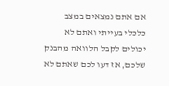אם אתם נמצאים במצב כלכלי בעייתי ואתם לא יכולים לקבל הלוואה מהבנק שלכם, אז דעו לכם שאתם לא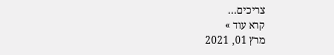צריכים...
קרא עוד »
מרץ 01, 2021